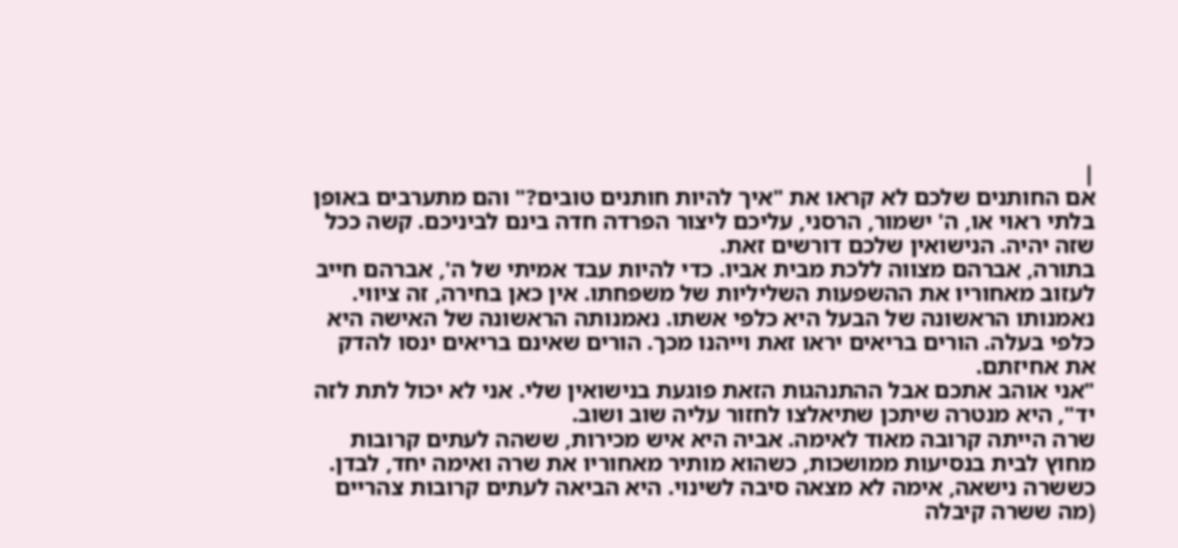|
אם החותנים שלכם לא קראו את "איך להיות חותנים טובים?" והם מתערבים באופן בלתי ראוי או, ה' ישמור, הרסני, עליכם ליצור הפרדה חדה בינם לביניכם. קשה ככל שזה יהיה. הנישואין שלכם דורשים זאת.
בתורה, אברהם מצווה ללכת מבית אביו. כדי להיות עבד אמיתי של ה', אברהם חייב לעזוב מאחוריו את ההשפעות השליליות של משפחתו. אין כאן בחירה, זה ציווי.
נאמנותו הראשונה של הבעל היא כלפי אשתו. נאמנותה הראשונה של האישה היא כלפי בעלה. הורים בריאים יראו זאת וייהנו מכך. הורים שאינם בריאים ינסו להדק את אחיזתם.
"אני אוהב אתכם אבל ההתנהגות הזאת פוגעת בנישואין שלי. אני לא יכול לתת לזה יד", היא מנטרה שיתכן שתיאלצו לחזור עליה שוב ושוב.
שרה הייתה קרובה מאוד לאימה. אביה היא איש מכירות, ששהה לעתים קרובות מחוץ לבית בנסיעות ממושכות, כשהוא מותיר מאחוריו את שרה ואימה יחד, לבדן. כששרה נישאה, אימה לא מצאה סיבה לשינוי. היא הביאה לעתים קרובות צהריים (מה ששרה קיבלה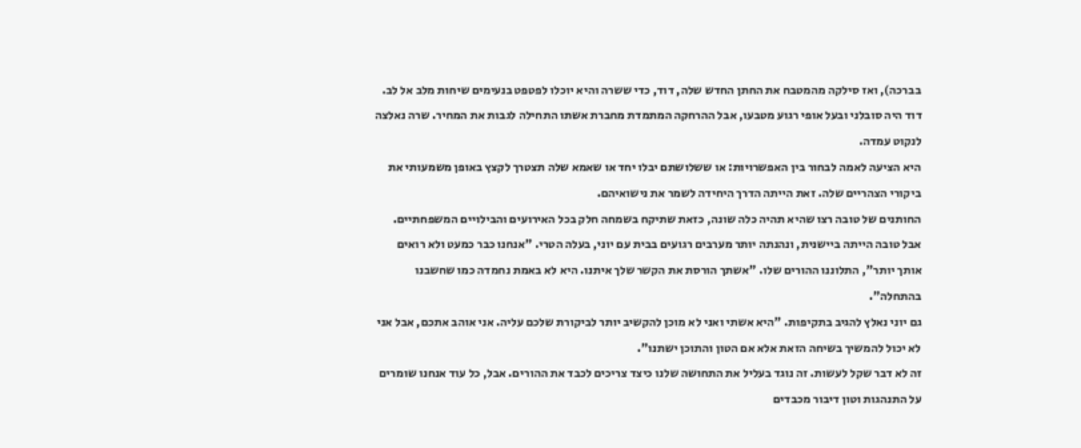בברכה), ואז סילקה מהמטבח את החתן החדש שלה, דוד, כדי ששרה והיא יוכלו לפטפט בנעימים שיחות מלב אל לב. דוד היה סובלני ובעל אופי רגוע מטבעו, אבל ההרחקה המתמדת מחברת אשתו התחילה לגבות את המחיר. שרה נאלצה לנקוט עמדה.
היא הציעה לאמה לבחור בין האפשרויות: או ששלושתם יבלו יחד או שאמא שלה תצטרך לקצץ באופן משמעותי את ביקורי הצהריים שלה. זאת הייתה הדרך היחידה לשמר את נישואיהם.
החותנים של טובה רצו שהיא תהיה כלה שונה, כזאת שתיקח בשמחה חלק בכל האירועים והבילויים המשפחתיים. אבל טובה הייתה ביישנית, ונהנתה יותר מערבים רגועים בבית עם יוני, בעלה הטרי. "אנחנו כבר כמעט ולא רואים אותך יותר", התלוננו ההורים שלו. "אשתך הורסת את הקשר שלך איתנו. היא לא באמת נחמדה כמו שחשבנו בהתחלה".
גם יוני נאלץ להגיב בתקיפות. "היא אשתי ואני לא מוכן להקשיב יותר לביקורת שלכם עליה. אני אוהב אתכם, אבל אני לא יכול להמשיך בשיחה הזאת אלא אם הטון והתוכן ישתנו".
זה לא דבר שקל לעשות. זה נוגד בעליל את התחושה שלנו כיצד צריכים לכבד את ההורים. אבל, כל עוד אנחנו שומרים על התנהגות וטון דיבור מכבדים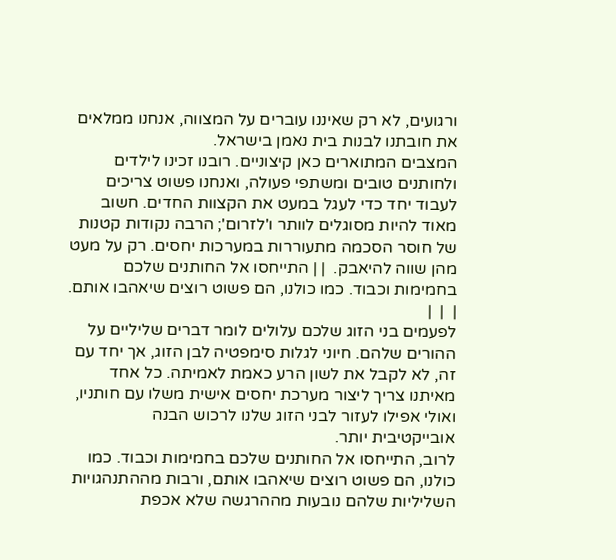ורגועים, לא רק שאיננו עוברים על המצווה, אנחנו ממלאים את חובתנו לבנות בית נאמן בישראל.
המצבים המתוארים כאן קיצוניים. רובנו זכינו לילדים ולחותנים טובים ומשתפי פעולה, ואנחנו פשוט צריכים לעבוד יחד כדי לעגל במעט את הקצוות החדים. חשוב מאוד להיות מסוגלים לוותר ו'לזרום'; הרבה נקודות קטנות של חוסר הסכמה מתעוררות במערכות יחסים. רק על מעט מהן שווה להיאבק.  | | התייחסו אל החותנים שלכם בחמימות וכבוד. כמו כולנו, הם פשוט רוצים שיאהבו אותם. |  |  |
לפעמים בני הזוג שלכם עלולים לומר דברים שליליים על ההורים שלהם. חיוני לגלות סימפטיה לבן הזוג, אך יחד עם זה, לא לקבל את לשון הרע כאמת לאמיתה. כל אחד מאיתנו צריך ליצור מערכת יחסים אישית משלו עם חותניו, ואולי אפילו לעזור לבני הזוג שלנו לרכוש הבנה אובייקטיבית יותר.
לרוב, התייחסו אל החותנים שלכם בחמימות וכבוד. כמו כולנו, הם פשוט רוצים שיאהבו אותם, ורבות מההתנהגויות השליליות שלהם נובעות מההרגשה שלא אכפת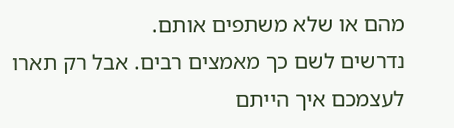מהם או שלא משתפים אותם.
נדרשים לשם כך מאמצים רבים. אבל רק תארו לעצמכם איך הייתם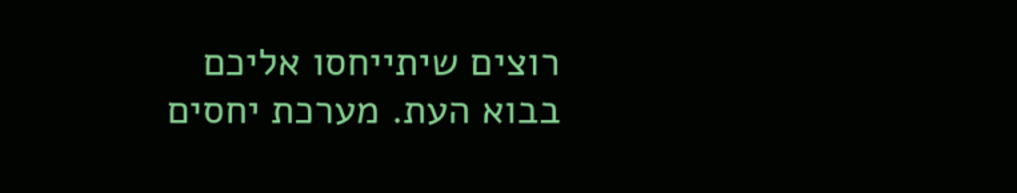רוצים שיתייחסו אליכם בבוא העת. מערכת יחסים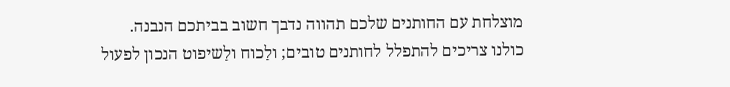מוצלחת עם החותנים שלכם תהווה נדבך חשוב בביתכם הנבנה.
כולנו צריכים להתפלל לחותנים טובים; ולַכוח ולַשיפוט הנכון לפעול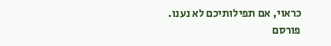כראוי, אם תפילותיכם לא נענו.
פורסם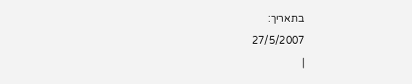בתאריך:
27/5/2007
|